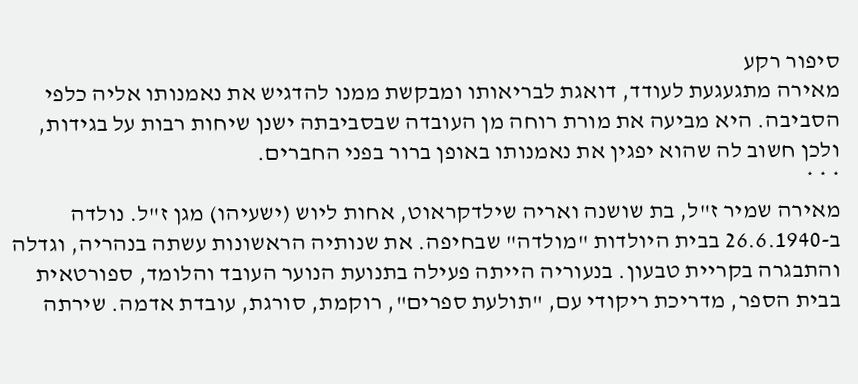סיפור רקע
מאירה מתגעגעת לעודד, דואגת לבריאותו ומבקשת ממנו להדגיש את נאמנותו אליה כלפי הסביבה. היא מביעה את מורת רוחה מן העובדה שבסביבתה ישנן שיחות רבות על בגידות, ולכן חשוב לה שהוא יפגין את נאמנותו באופן ברור בפני החברים.
* * *
מאירה שמיר ז"ל, בת שושנה ואריה שילדקראוט, אחות ליוש (ישעיהו) מגן ז"ל. נולדה ב-26.6.1940 בבית היולדות "מולדה" שבחיפה. את שנותיה הראשונות עשתה בנהריה, וגדלה והתבגרה בקריית טבעון. בנעוריה הייתה פעילה בתנועת הנוער העובד והלומד, ספורטאית בבית הספר, מדריכת ריקודי עם, "תולעת ספרים", רוקמת, סורגת, עובדת אדמה. שירתה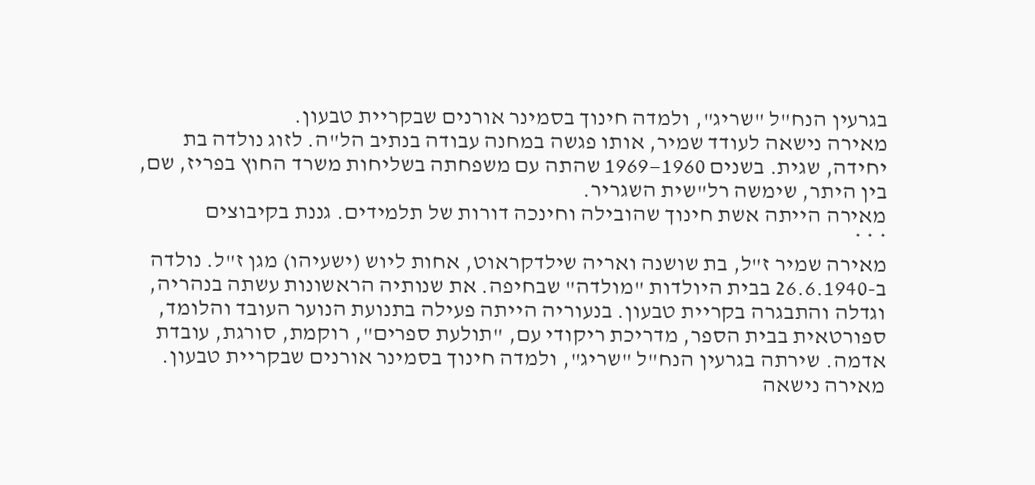בגרעין הנח"ל "שריג", ולמדה חינוך בסמינר אורנים שבקריית טבעון.
מאירה נישאה לעודד שמיר, אותו פגשה במחנה עבודה בנתיב הל"ה. לזוג נולדה בת יחידה, שגית. בשנים 1960—1969 שהתה עם משפחתה בשליחות משרד החוץ בפריז, שם, בין היתר, שימשה רל"שית השגריר.
מאירה הייתה אשת חינוך שהובילה וחינכה דורות של תלמידים. גננת בקיבוצים
* * *
מאירה שמיר ז"ל, בת שושנה ואריה שילדקראוט, אחות ליוש (ישעיהו) מגן ז"ל. נולדה ב-26.6.1940 בבית היולדות "מולדה" שבחיפה. את שנותיה הראשונות עשתה בנהריה, וגדלה והתבגרה בקריית טבעון. בנעוריה הייתה פעילה בתנועת הנוער העובד והלומד, ספורטאית בבית הספר, מדריכת ריקודי עם, "תולעת ספרים", רוקמת, סורגת, עובדת אדמה. שירתה בגרעין הנח"ל "שריג", ולמדה חינוך בסמינר אורנים שבקריית טבעון.
מאירה נישאה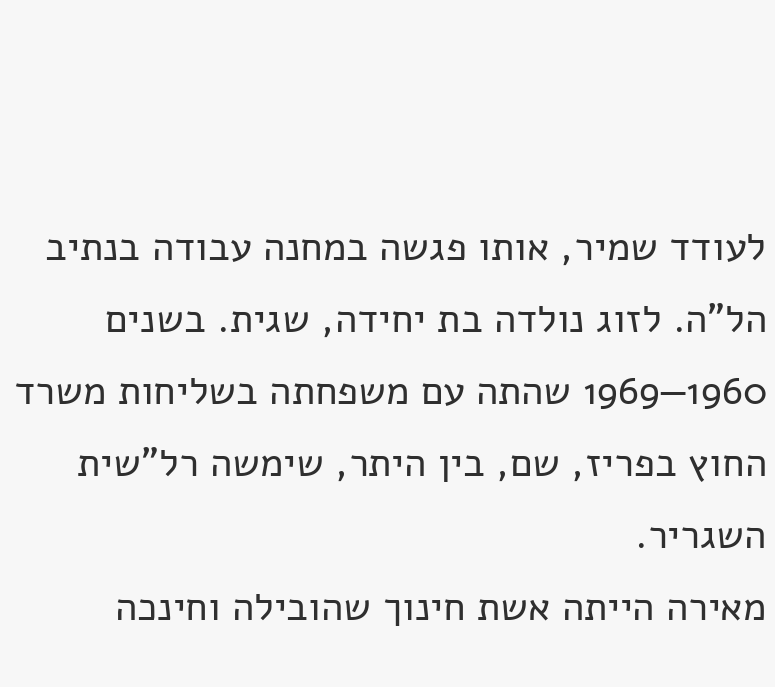לעודד שמיר, אותו פגשה במחנה עבודה בנתיב הל"ה. לזוג נולדה בת יחידה, שגית. בשנים 1960—1969 שהתה עם משפחתה בשליחות משרד החוץ בפריז, שם, בין היתר, שימשה רל"שית השגריר.
מאירה הייתה אשת חינוך שהובילה וחינכה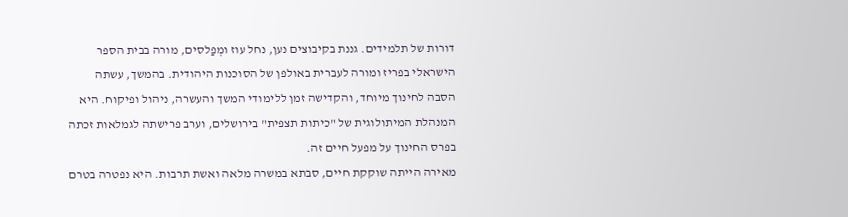דורות של תלמידים. גננת בקיבוצים נען, נחל עוז ומְפַלסים, מורה בבית הספר הישראלי בפריז ומורה לעברית באולפן של הסוכנות היהודית. בהמשך, עשתה הסבה לחינוך מיוחד, והקדישה זמן ללימודי המשך והעשרה, ניהול ופיקוח. היא המנהלת המיתולוגית של "כיתות תצפית" בירושלים, וערב פרישתה לגמלאות זכתה בפרס החינוך על מפעל חיים זה.
מאירה הייתה שוקקת חיים, סבתא במשרה מלאה ואשת תרבות. היא נפטרה בטרם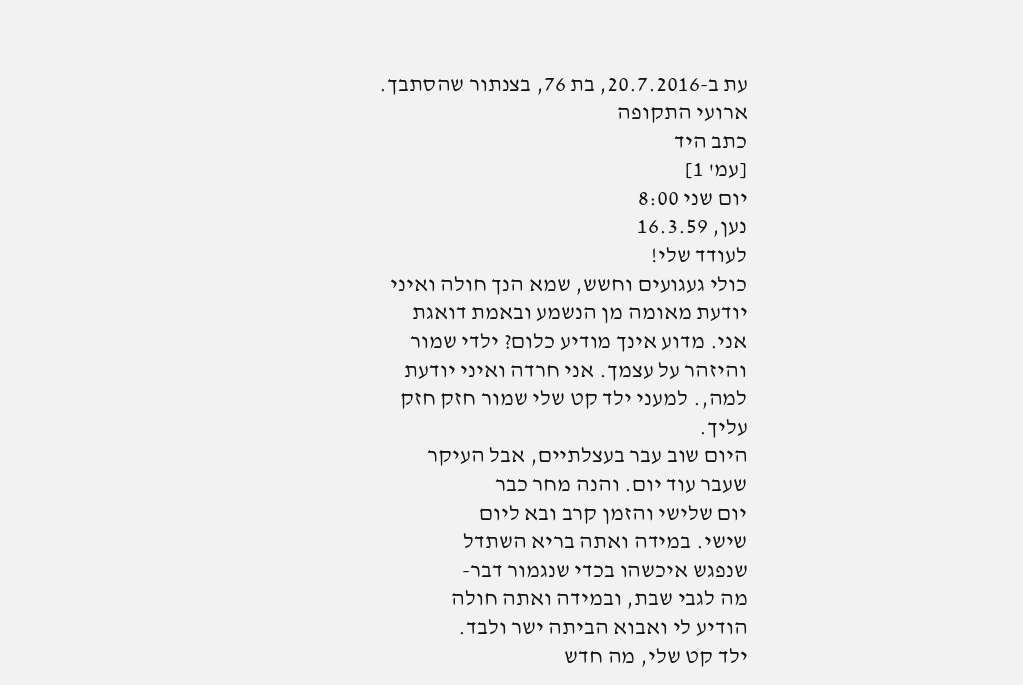עת ב-20.7.2016, בת 76, בצנתור שהסתבך.
ארועי התקופה
כתב היד
[עמ' 1]
יום שני 8:00
נען, 16.3.59
לעודד שלי!
כולי געגועים וחשש, שמא הנך חולה ואיני
יודעת מאומה מן הנשמע ובאמת דואגת
אני. מדוע אינך מודיע כלום? ילדי שמור
והיזהר על עצמך. אני חרדה ואיני יודעת
למה,. למעני ילד קט שלי שמור חזק חזק
עליך.
היום שוב עבר בעצלתיים, אבל העיקר
שעבר עוד יום. והנה מחר כבר
יום שלישי והזמן קרב ובא ליום
שישי. במידה ואתה בריא השתדל
שנפגש איכשהו בכדי שנגמור דבר-
מה לגבי שבת, ובמידה ואתה חולה
הודיע לי ואבוא הביתה ישר ולבד.
ילד קט שלי, מה חדש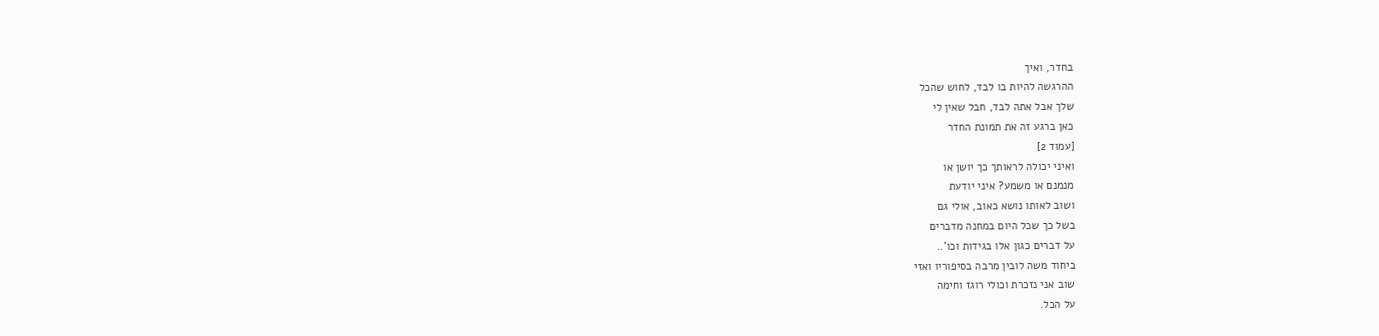בחדר, ואיך
ההרגשה להיות בו לבד, לחוש שהכל
שלך אבל אתה לבד, חבל שאין לי
כאן ברגע זה את תמונת החדר
[עמוד 2]
ואיני יכולה לראותך כך יושן או
מנמנם או משמע? איני יודעת
ושוב לאותו נושא כאוב, אולי גם
בשל כך שכל היום במחנה מדברים
על דברים כגון אלו בגידות וכו'..
ביחוד משה לובין מרבה בסיפוריו ואזי
שוב אני נזכרת וכולי רוגז וחימה
על הכל.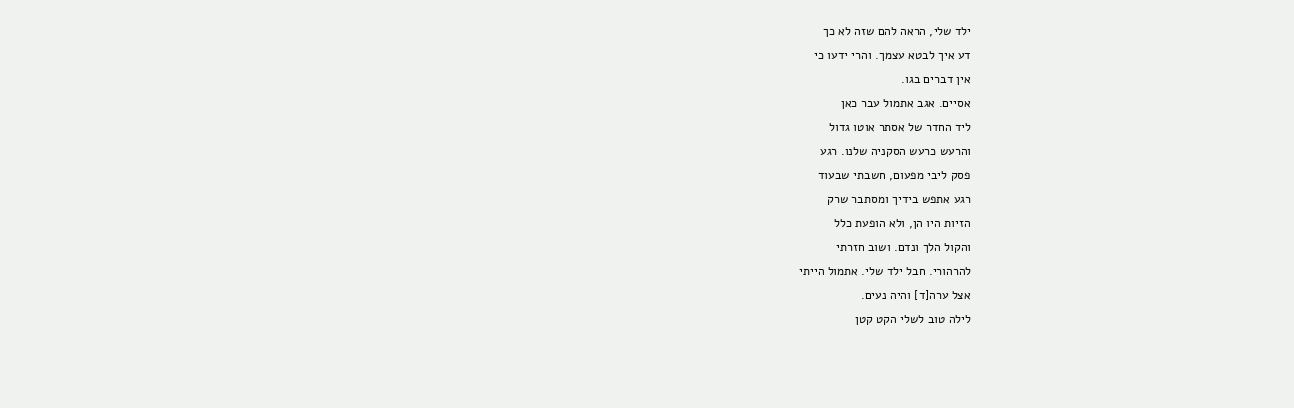ילד שלי, הראה להם שזה לא כך
דע איך לבטא עצמך. והרי ידעו כי
אין דברים בגו.
אסיים. אגב אתמול עבר כאן
ליד החדר של אסתר אוטו גדול
והרעש כרעש הסקניה שלנו. רגע
פסק ליבי מפעום, חשבתי שבעוד
רגע אתפש בידיך ומסתבר שרק
הזיות היו הן, ולא הופעת כלל
והקול הלך ונדם. ושוב חזרתי
להרהורי. חבל ילד שלי. אתמול הייתי
אצל ערה[ד] והיה נעים.
לילה טוב לשלי הקט קטן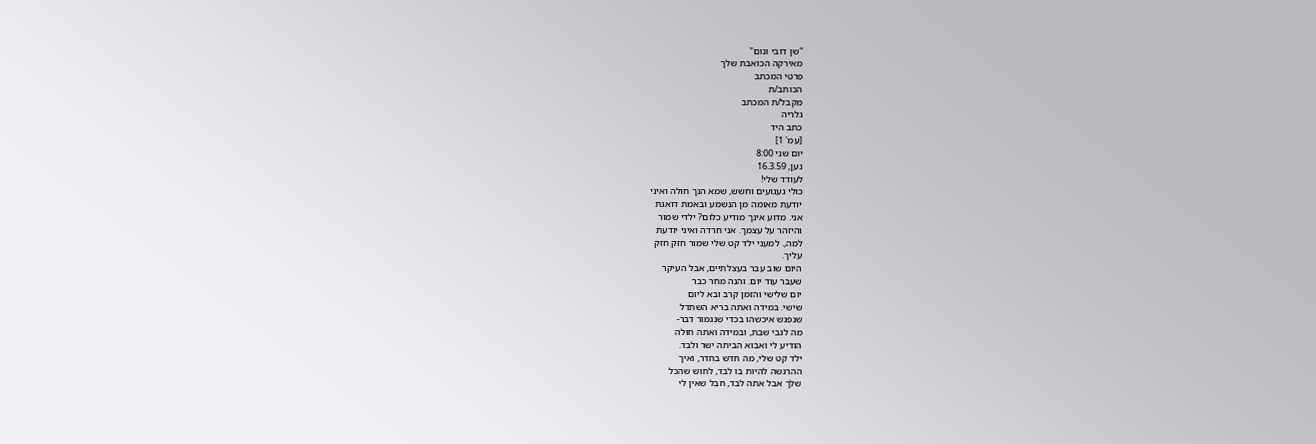"שן דובי ונום"
מאירקה הכואבת שלך
פרטי המכתב
הכותב/ת
מקבל/ת המכתב
גלריה
כתב היד
[עמ' 1]
יום שני 8:00
נען, 16.3.59
לעודד שלי!
כולי געגועים וחשש, שמא הנך חולה ואיני
יודעת מאומה מן הנשמע ובאמת דואגת
אני. מדוע אינך מודיע כלום? ילדי שמור
והיזהר על עצמך. אני חרדה ואיני יודעת
למה,. למעני ילד קט שלי שמור חזק חזק
עליך.
היום שוב עבר בעצלתיים, אבל העיקר
שעבר עוד יום. והנה מחר כבר
יום שלישי והזמן קרב ובא ליום
שישי. במידה ואתה בריא השתדל
שנפגש איכשהו בכדי שנגמור דבר-
מה לגבי שבת, ובמידה ואתה חולה
הודיע לי ואבוא הביתה ישר ולבד.
ילד קט שלי, מה חדש בחדר, ואיך
ההרגשה להיות בו לבד, לחוש שהכל
שלך אבל אתה לבד, חבל שאין לי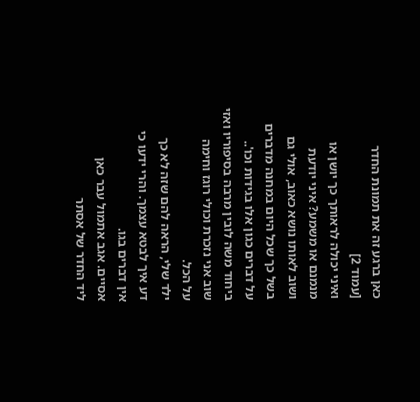כאן ברגע זה את תמונת החדר
[עמוד 2]
ואיני יכולה לראותך כך יושן או
מנמנם או משמע? איני יודעת
ושוב לאותו נושא כאוב, אולי גם
בשל כך שכל היום במחנה מדברים
על דברים כגון אלו בגידות וכו'..
ביחוד משה לובין מרבה בסיפוריו ואזי
שוב אני נזכרת וכולי רוגז וחימה
על הכל.
ילד שלי, הראה להם שזה לא כך
דע איך לבטא עצמך. והרי ידעו כי
אין דברים בגו.
אסיים. אגב אתמול עבר כאן
ליד החדר של אסתר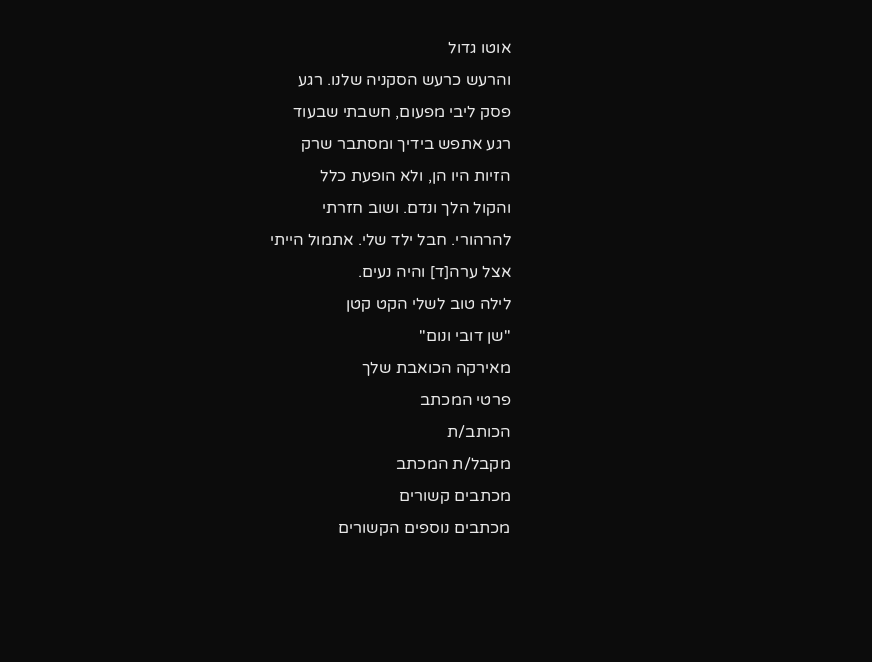אוטו גדול
והרעש כרעש הסקניה שלנו. רגע
פסק ליבי מפעום, חשבתי שבעוד
רגע אתפש בידיך ומסתבר שרק
הזיות היו הן, ולא הופעת כלל
והקול הלך ונדם. ושוב חזרתי
להרהורי. חבל ילד שלי. אתמול הייתי
אצל ערה[ד] והיה נעים.
לילה טוב לשלי הקט קטן
"שן דובי ונום"
מאירקה הכואבת שלך
פרטי המכתב
הכותב/ת
מקבל/ת המכתב
מכתבים קשורים
מכתבים נוספים הקשורים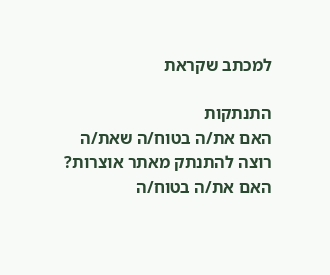למכתב שקראת

התנתקות
האם את/ה בטוח/ה שאת/ה רוצה להתנתק מאתר אוצרות?
האם את/ה בטוח/ה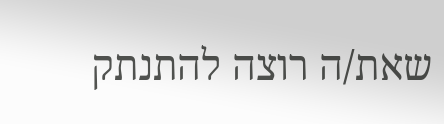שאת/ה רוצה להתנתק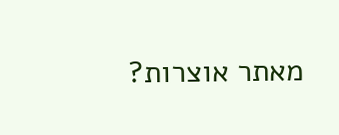מאתר אוצרות?